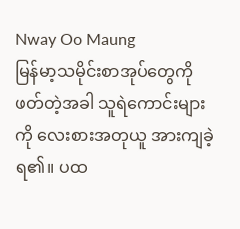Nway Oo Maung
မြန်မာ့သမိုင်းစာအုပ်တွေကို ဖတ်တဲ့အခါ သူရဲကောင်းများကို လေးစားအတုယူ အားကျခဲ့ရ၏။ ပထ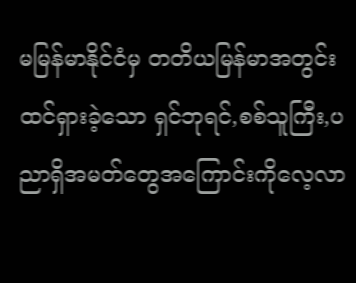မမြန်မာနိုင်ငံမှ တတိယမြန်မာအတွင်း ထင်ရှားခဲ့သော ရှင်ဘုရင်,စစ်သူကြီး,ပညာရှိအမတ်တွေအကြောင်းကိုလေ့လာ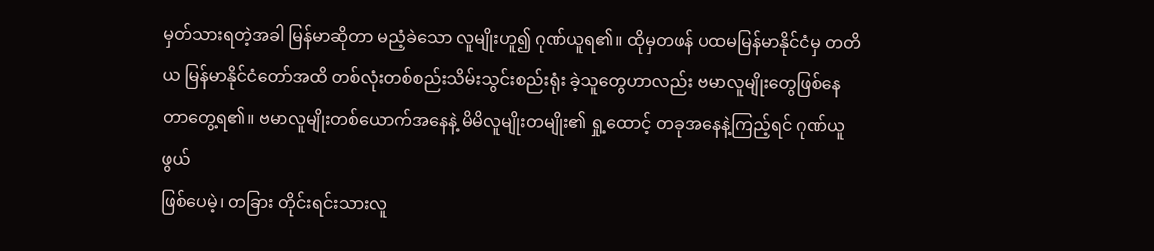မှတ်သားရတဲ့အခါ မြန်မာဆိုတာ မညံ့ခဲသော လူမျိုးဟူ၍ ဂုဏ်ယူရ၏။ ထိုမှတဖန် ပထမမြန်မာနိုင်ငံမှ တတိယ မြန်မာနိုင်ငံတော်အထိ တစ်လုံးတစ်စည်းသိမ်းသွင်းစည်းရုံး ခဲ့သူတွေဟာလည်း ဗမာလူမျိုးတွေဖြစ်နေတာတွေ့ရ၏။ ဗမာလူမျိုးတစ်ယောက်အနေနဲ့ မိမိလူမျိုးတမျိုး၏ ရှု့ထောင့် တခုအနေနဲ့ကြည့်ရင် ဂုဏ်ယူဖွယ်
ဖြစ်ပေမဲ့၊ တခြား တိုင်းရင်းသားလူ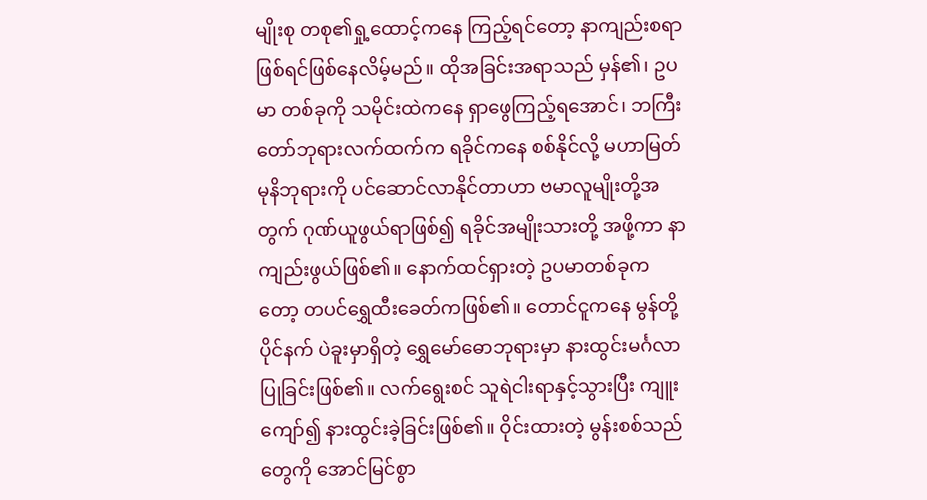မျိုးစု တစု၏ရှု့ထောင့်ကနေ ကြည့်ရင်တော့ နာကျည်းစရာဖြစ်ရင်ဖြစ်နေလိမ့်မည်။ ထိုအခြင်းအရာသည် မှန်၏၊ ဥပမာ တစ်ခုကို သမိုင်းထဲကနေ ရှာဖွေကြည့်ရအောင်၊ ဘကြီးတော်ဘုရားလက်ထက်က ရခိုင်ကနေ စစ်နိုင်လို့ မဟာမြတ်မုနိဘုရားကို ပင်ဆောင်လာနိုင်တာဟာ ဗမာလူမျိုးတို့အတွက် ဂုဏ်ယူဖွယ်ရာဖြစ်၍ ရခိုင်အမျိုးသားတို့ အဖို့ကာ နာကျည်းဖွယ်ဖြစ်၏။ နောက်ထင်ရှားတဲ့ ဥပမာတစ်ခုကတော့ တပင်ရွှေထီးခေတ်ကဖြစ်၏။ တောင်ငူကနေ မွန်တို့ပိုင်နက် ပဲခူးမှာရှိတဲ့ ရွှေမော်ဓောဘုရားမှာ နားထွင်းမင်္ဂလာပြုခြင်းဖြစ်၏။ လက်ရွေးစင် သူရဲငါးရာနှင့်သွားပြီး ကျူးကျော်၍ နားထွင်းခဲ့ခြင်းဖြစ်၏။ ဝိုင်းထားတဲ့ မွန်းစစ်သည်တွေကို အောင်မြင်စွာ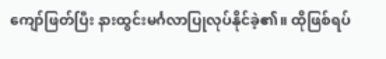ကျော်ဖြတ်ပြီး နားထွင်းမင်္ဂလာပြုလုပ်နိုင်ခဲ့၏။ ထိုဖြစ်ရပ်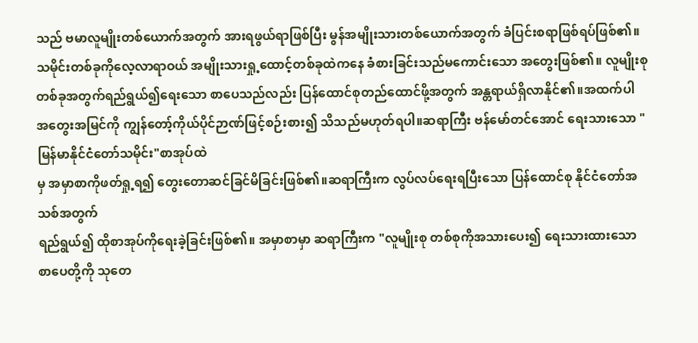သည် ဗမာလူမျိုးတစ်ယောက်အတွက် အားရဖွယ်ရာဖြစ်ပြီး မွန်အမျိုးသားတစ်ယောက်အတွက် ခံပြင်းစရာဖြစ်ရပ်ဖြစ်၏။ သမိုင်းတစ်ခုကိုလေ့လာရာဝယ် အမျိုးသားရှု့ထောင့်တစ်ခုထဲကနေ ခံစားခြင်းသည်မကောင်းသော အတွေးဖြစ်၏။ လူမျိုးစု တစ်ခုအတွက်ရည်ရွယ်၍ရေးသော စာပေသည်လည်း ပြန်ထောင်စုတည်ထောင်ဖို့အတွက် အန္တရာယ်ရှိလာနိုင်၏။အထက်ပါ အတွေးအမြင်ကို ကျွန်တော့်ကိုယ်ပိုင်ဉာဏ်ဖြင့်စဉ်းစား၍ သိသည်မဟုတ်ရပါ။ဆရာကြီး ဗန်မော်တင်အောင် ရေးသားသော "မြန်မာနိုင်ငံတော်သမိုင်း"စာအုပ်ထဲ
မှ အမှာစာကိုဖတ်ရှု့ရ၍ တွေးတောဆင်ခြင်မိခြင်းဖြစ်၏။ဆရာကြီးက လွပ်လပ်ရေးရပြီးသော ပြန်ထောင်စု နိုင်ငံတော်အသစ်အတွက်
ရည်ရွယ်၍ ထိုစာအုပ်ကိုရေးခဲ့ခြင်းဖြစ်၏။ အမှာစာမှာ ဆရာကြီးက "လူမျိုးစု တစ်စုကိုအသားပေး၍ ရေးသားထားသော စာပေတို့ကို သုတေ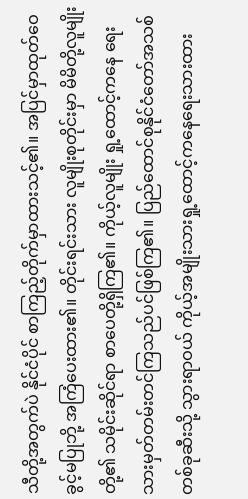သီတို့အတွက်ပဲ နိုင်ငံပိုင် စာကြည့်တိုက်မှာထားသင့်၏။ အပြင်မှာထုတ်ဝေခွင့်မပြုဘို့ အကြံပေးထား၏။ တိုင်းရင်းသား လူမျိုးစုတိုင်းမှာ မိမိတို့လူမျိုးတို့၏ သမိုင်းဆိုင်ရာ စာပေတို့ရှိကြ၏။ ကိုယ့်လူမျိုး ရှု့ထောင့်ကနေ ရေးသားမှတ်တမ်းတင်ကြသည်ပင်ဖြစ်ကြ၏။ ပြည်ထောင်စုနိုင်ငံတော်အသစ်တစ်ခုဆီးသို့ သွားရာဝယ် ကိုယ့်အမျိုးသားရှု့ထောင့်ကနေရေးသားထား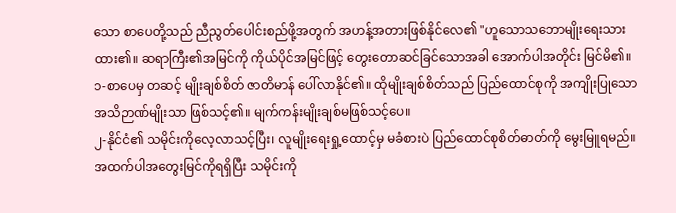သော စာပေတို့သည် ညီညွတ်ပေါင်းစည်ဖို့အတွက် အဟန့်အတားဖြစ်နိုင်လေ၏ "ဟူသောသဘောမျိုးရေးသားထား၏။ ဆရာကြီး၏အမြင်ကို ကိုယ်ပိုင်အမြင်ဖြင့် တွေးတောဆင်ခြင်သောအခါ အောက်ပါအတိုင်း မြင်မိ၏။
၁-စာပေမှ တဆင့် မျိုးချစ်စိတ် ဇာတိမာန် ပေါ်လာနိုင်၏။ ထိုမျိုးချစ်စိတ်သည် ပြည်ထောင်စုကို အကျိုးပြုသော အသိဉာဏ်မျိုးသာ ဖြစ်သင့်၏။ မျက်ကန်းမျိုးချစ်မဖြစ်သင့်ပေ။
၂-နိုင်ငံ၏ သမိုင်းကိုလေ့လာသင့်ပြီး၊ လူမျိုးရေးရှု့ထောင့်မှ မခံစားပဲ ပြည်ထောင်စုစိတ်ဓာတ်ကို မွေးမြူရမည်။
အထက်ပါအတွေးမြင်ကိုရရှိပြီး သမိုင်းကို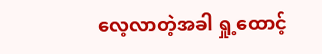လေ့လာတဲ့အခါ ရှု့ထောင့်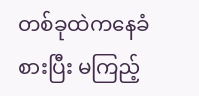တစ်ခုထဲကနေခံစားပြီး မကြည့်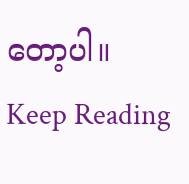တော့ပါ။
Keep Reading